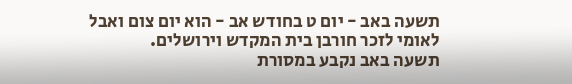תשעה באב - יום ט בחודש אב - הוא יום צום ואבל לאומי לזכר חורבן בית המקדש וירושלים.
תשעה באב נקבע במסורת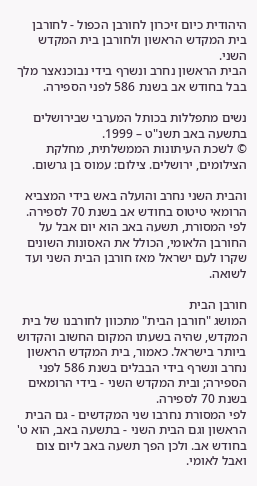היהודית כיום זיכרון לחורבן הכפול - לחורבן בית המקדש הראשון ולחורבן בית המקדש השני.
הבית הראשון נחרב ונשרף בידי נבוכנאצר מלך בבל בחודש אב בשנת 586 לפני הספירה.

נשים מתפללות בכותל המערבי שבירושלים בתשעה באב תשנ"ט – 1999.
© לשכת העיתונות הממשלתית, מחלקת הצילומים, ירושלים. צילום: עמוס בן גרשום.

והבית השני נחרב והועלה באש בידי המצביא הרומאי טיטוס בחודש אב בשנת 70 לספירה.
לפי המסורת, תשעה באב הוא יום אבל על החורבן הלאומי, הכולל את האסונות השונים שקרו לעם ישראל מאז חורבן הבית השני ועד לשואה.

חורבן הבית
המושג "חורבן הבית" מתכוון לחורבנו של בית המקדש, שהיה בשעתו המקום החשוב והקדוש ביותר בישראל. כאמור, בית המקדש הראשון נחרב ונשרף בידי הבבלים בשנת 586 לפני הספירה; ובית המקדש השני - בידי הרומאים בשנת 70 לספירה.
לפי המסורת נחרבו שני המקדשים - גם הבית הראשון וגם הבית השני - בתשעה באב, הוא ט' בחודש אב. ולכן הפך תשעה באב ליום צום ואבל לאומי.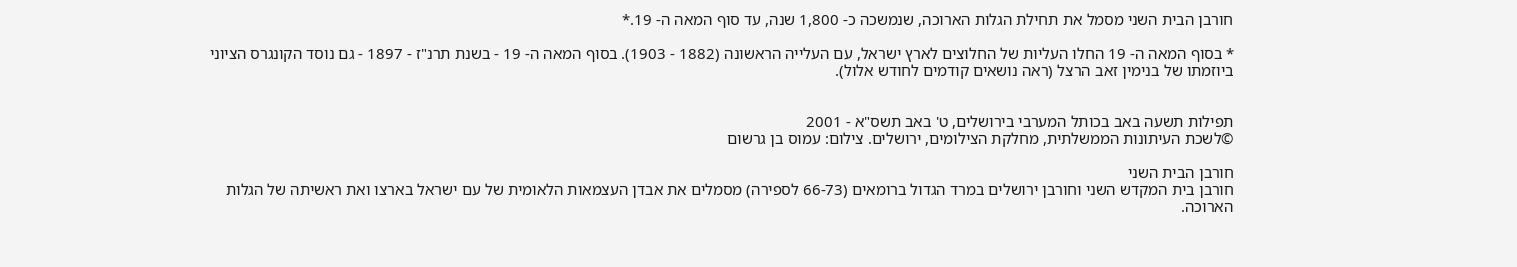חורבן הבית השני מסמל את תחילת הגלות הארוכה, שנמשכה כ- 1,800 שנה, עד סוף המאה ה- 19.*

* בסוף המאה ה- 19 החלו העליות של החלוצים לארץ ישראל, עם העלייה הראשונה (1882 - 1903). בסוף המאה ה- 19 - בשנת תרנ"ז - 1897 - גם נוסד הקונגרס הציוני ביוזמתו של בנימין זאב הרצל (ראה נושאים קודמים לחודש אלול).


תפילות תשעה באב בכותל המערבי בירושלים, ט' באב תשס"א - 2001
©לשכת העיתונות הממשלתית, מחלקת הצילומים, ירושלים. צילום: עמוס בן גרשום

חורבן הבית השני
חורבן בית המקדש השני וחורבן ירושלים במרד הגדול ברומאים (66-73 לספירה) מסמלים את אבדן העצמאות הלאומית של עם ישראל בארצו ואת ראשיתה של הגלות הארוכה.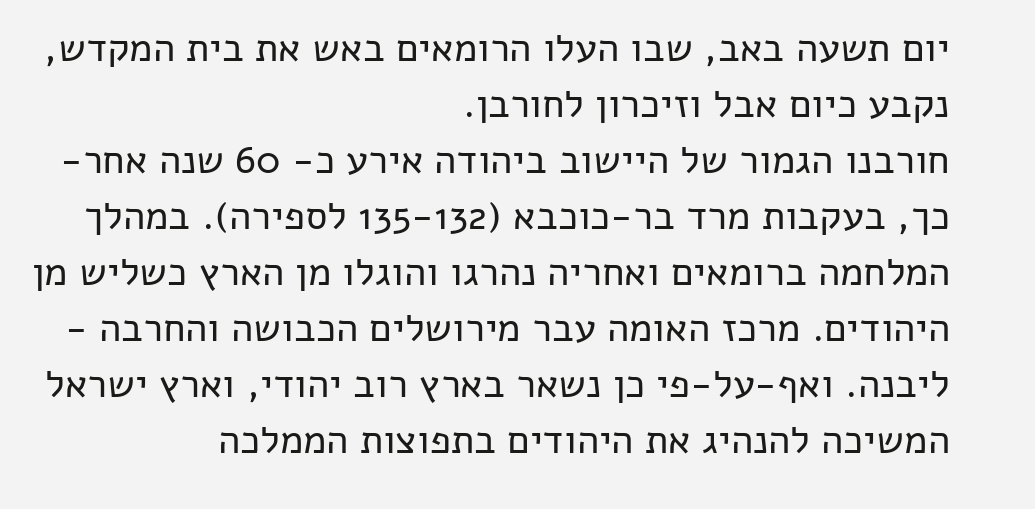יום תשעה באב, שבו העלו הרומאים באש את בית המקדש, נקבע כיום אבל וזיכרון לחורבן.
חורבנו הגמור של היישוב ביהודה אירע כ- 60 שנה אחר-כך, בעקבות מרד בר-כוכבא (135-132 לספירה). במהלך המלחמה ברומאים ואחריה נהרגו והוגלו מן הארץ כשליש מן היהודים. מרכז האומה עבר מירושלים הכבושה והחרבה - ליבנה. ואף-על-פי כן נשאר בארץ רוב יהודי, וארץ ישראל המשיכה להנהיג את היהודים בתפוצות הממלכה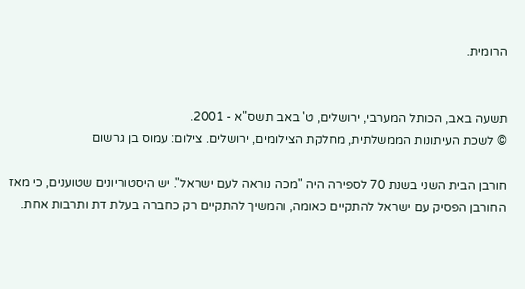הרומית.


תשעה באב, הכותל המערבי, ירושלים, ט' באב תשס"א - 2001.
© לשכת העיתונות הממשלתית, מחלקת הצילומים, ירושלים. צילום: עמוס בן גרשום

חורבן הבית השני בשנת 70 לספירה היה "מכה נוראה לעם ישראל". יש היסטוריונים שטוענים, כי מאז החורבן הפסיק עם ישראל להתקיים כאומה, והמשיך להתקיים רק כחברה בעלת דת ותרבות אחת.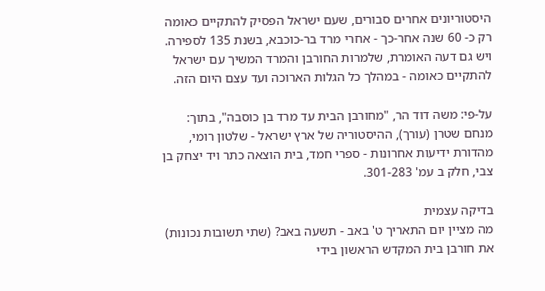היסטוריונים אחרים סבורים, שעם ישראל הפסיק להתקיים כאומה רק כ- 60 שנה אחר-כך - אחרי מרד בר-כוכבא, בשנת 135 לספירה. ויש גם דעה האומרת, שלמרות החורבן והמרד המשיך עם ישראל להתקיים כאומה - במהלך כל הגלות הארוכה ועד עצם היום הזה.

על-פי: משה דוד הר, "מחורבן הבית עד מרד בן כוסבה", בתוך: מנחם שטרן (עורך), ההיסטוריה של ארץ ישראל - שלטון רומי, מהדורת ידיעות אחרונות - ספרי חמד, בית הוצאה כתר ויד יצחק בן צבי, חלק ב עמ' 301-283.

בדיקה עצמית
מה מציין יום התאריך ט' באב - תשעה באב? (שתי תשובות נכונות)
את חורבן בית המקדש הראשון בידי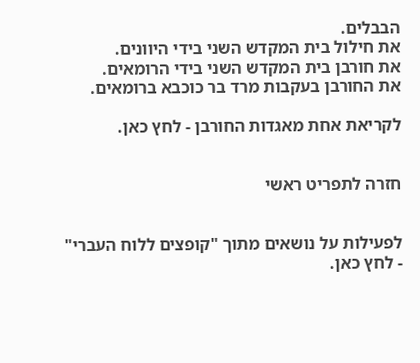הבבלים.
את חילול בית המקדש השני בידי היוונים.
את חורבן בית המקדש השני בידי הרומאים.
את החורבן בעקבות מרד בר כוכבא ברומאים.

לקריאת אחת מאגדות החורבן - לחץ כאן.


חזרה לתפריט ראשי


לפעילות על נושאים מתוך "קופצים ללוח העברי" - לחץ כאן.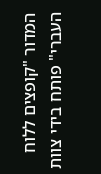המדור "קופצים ללוח העברי" פותח בידי צוות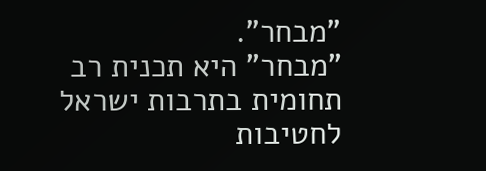"מבחר".
"מבחר" היא תכנית רב תחומית בתרבות ישראל לחטיבות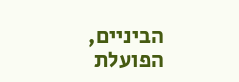הביניים, הפועלת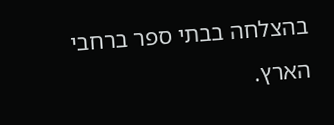בהצלחה בבתי ספר ברחבי הארץ.